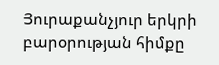Յուրաքանչյուր երկրի բարօրության հիմքը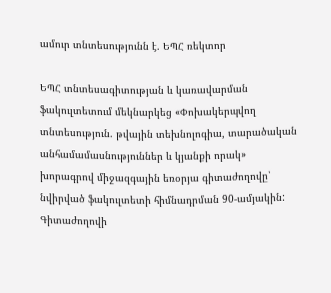ամուր տնտեսությունն է. ԵՊՀ ռեկտոր

ԵՊՀ տնտեսագիտության և կառավարման ֆակուլտետում մեկնարկեց «Փոխակերպվող տնտեսություն. թվային տեխնոլոգիա, տարածական անհամամասնություններ և կյանքի որակ» խորագրով միջազգային եռօրյա գիտաժողովը՝ նվիրված ֆակուլտետի հիմնադրման 90-ամյակին: Գիտաժողովի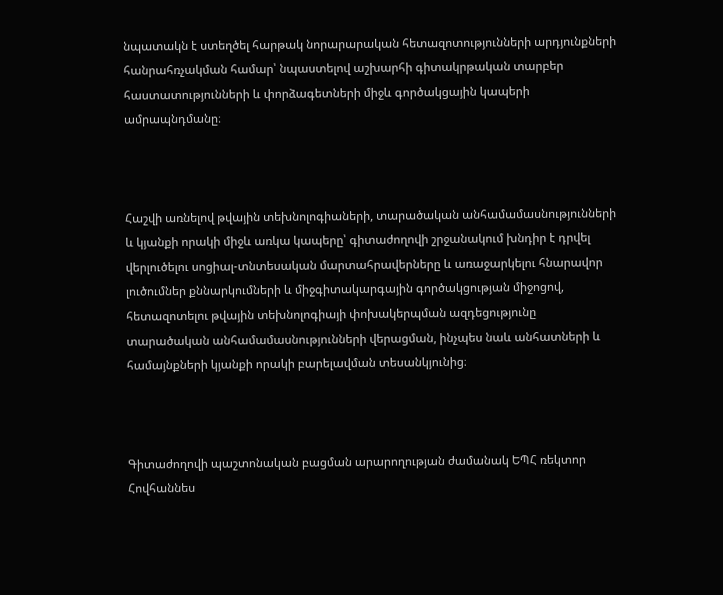նպատակն է ստեղծել հարթակ նորարարական հետազոտությունների արդյունքների հանրահռչակման համար՝ նպաստելով աշխարհի գիտակրթական տարբեր հաստատությունների և փորձագետների միջև գործակցային կապերի ամրապնդմանը։



Հաշվի առնելով թվային տեխնոլոգիաների, տարածական անհամամասնությունների և կյանքի որակի միջև առկա կապերը՝ գիտաժողովի շրջանակում խնդիր է դրվել վերլուծելու սոցիալ-տնտեսական մարտահրավերները և առաջարկելու հնարավոր լուծումներ քննարկումների և միջգիտակարգային գործակցության միջոցով, հետազոտելու թվային տեխնոլոգիայի փոխակերպման ազդեցությունը տարածական անհամամասնությունների վերացման, ինչպես նաև անհատների և համայնքների կյանքի որակի բարելավման տեսանկյունից։



Գիտաժողովի պաշտոնական բացման արարողության ժամանակ ԵՊՀ ռեկտոր Հովհաննես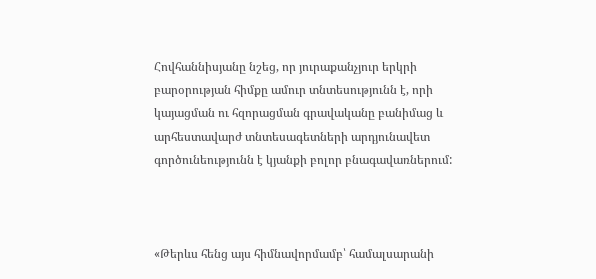Հովհաննիսյանը նշեց, որ յուրաքանչյուր երկրի բարօրության հիմքը ամուր տնտեսությունն է, որի կայացման ու հզորացման գրավականը բանիմաց և արհեստավարժ տնտեսագետների արդյունավետ գործունեությունն է կյանքի բոլոր բնագավառներում:



«Թերևս հենց այս հիմնավորմամբ՝ համալսարանի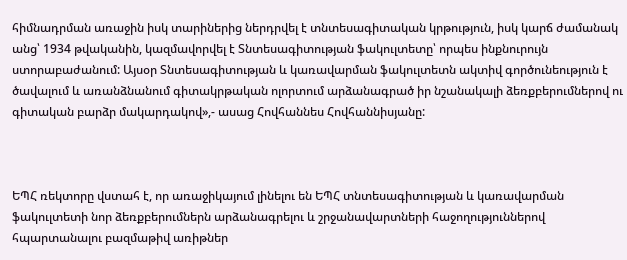հիմնադրման առաջին իսկ տարիներից ներդրվել է տնտեսագիտական կրթություն, իսկ կարճ ժամանակ անց՝ 1934 թվականին, կազմավորվել է Տնտեսագիտության ֆակուլտետը՝ որպես ինքնուրույն ստորաբաժանում: Այսօր Տնտեսագիտության և կառավարման ֆակուլտետն ակտիվ գործունեություն է ծավալում և առանձնանում գիտակրթական ոլորտում արձանագրած իր նշանակալի ձեռքբերումներով ու գիտական բարձր մակարդակով»,- ասաց Հովհաննես Հովհաննիսյանը:



ԵՊՀ ռեկտորը վստահ է, որ առաջիկայում լինելու են ԵՊՀ տնտեսագիտության և կառավարման ֆակուլտետի նոր ձեռքբերումներն արձանագրելու և շրջանավարտների հաջողություններով հպարտանալու բազմաթիվ առիթներ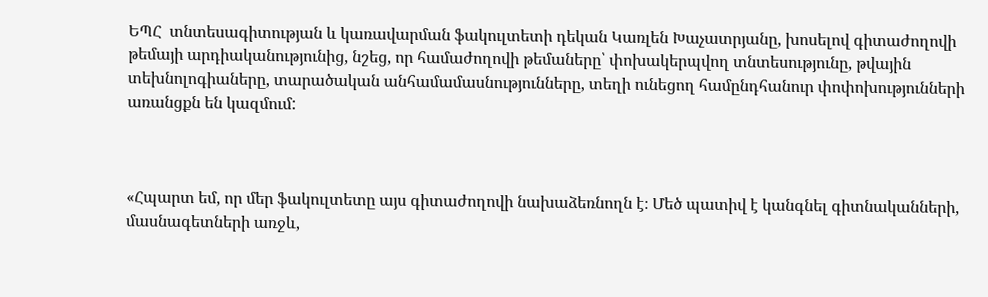ԵՊՀ  տնտեսագիտության և կառավարման ֆակուլտետի դեկան Կառլեն Խաչատրյանը, խոսելով գիտաժողովի թեմայի արդիականությունից, նշեց, որ համաժողովի թեմաները՝ փոխակերպվող տնտեսությունը, թվային տեխնոլոգիաները, տարածական անհամամասնությունները, տեղի ունեցող համընդհանուր փոփոխությունների առանցքն են կազմում:



«Հպարտ եմ, որ մեր ֆակուլտետը այս գիտաժողովի նախաձեռնողն է։ Մեծ պատիվ է կանգնել գիտնականների, մասնագետների առջև,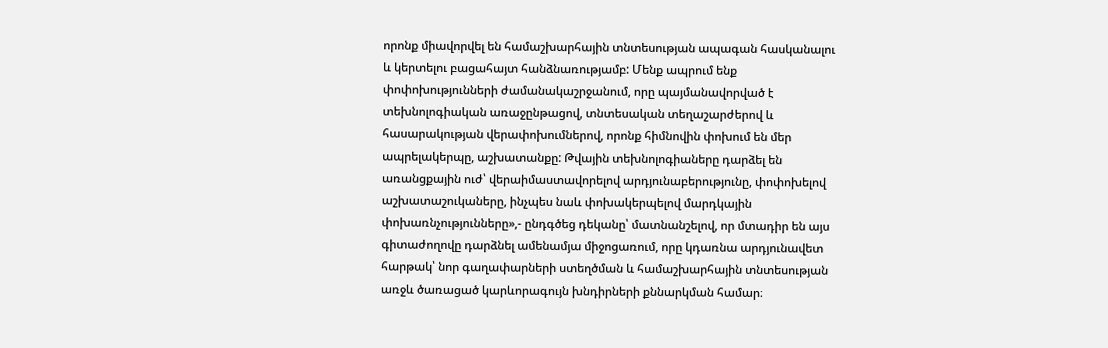որոնք միավորվել են համաշխարհային տնտեսության ապագան հասկանալու և կերտելու բացահայտ հանձնառությամբ: Մենք ապրում ենք փոփոխությունների ժամանակաշրջանում, որը պայմանավորված է տեխնոլոգիական առաջընթացով, տնտեսական տեղաշարժերով և հասարակության վերափոխումներով, որոնք հիմնովին փոխում են մեր ապրելակերպը, աշխատանքը: Թվային տեխնոլոգիաները դարձել են առանցքային ուժ՝ վերաիմաստավորելով արդյունաբերությունը, փոփոխելով աշխատաշուկաները, ինչպես նաև փոխակերպելով մարդկային փոխառնչությունները»,- ընդգծեց դեկանը՝ մատնանշելով, որ մտադիր են այս գիտաժողովը դարձնել ամենամյա միջոցառում, որը կդառնա արդյունավետ հարթակ՝ նոր գաղափարների ստեղծման և համաշխարհային տնտեսության առջև ծառացած կարևորագույն խնդիրների քննարկման համար։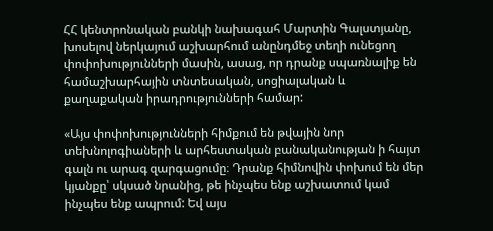ՀՀ կենտրոնական բանկի նախագահ Մարտին Գալստյանը, խոսելով ներկայում աշխարհում անընդմեջ տեղի ունեցող փոփոխությունների մասին, ասաց, որ դրանք սպառնալիք են համաշխարհային տնտեսական, սոցիալական և քաղաքական իրադրությունների համար:

«Այս փոփոխությունների հիմքում են թվային նոր տեխնոլոգիաների և արհեստական բանականության ի հայտ գալն ու արագ զարգացումը։ Դրանք հիմնովին փոխում են մեր կյանքը՝ սկսած նրանից, թե ինչպես ենք աշխատում կամ ինչպես ենք ապրում: Եվ այս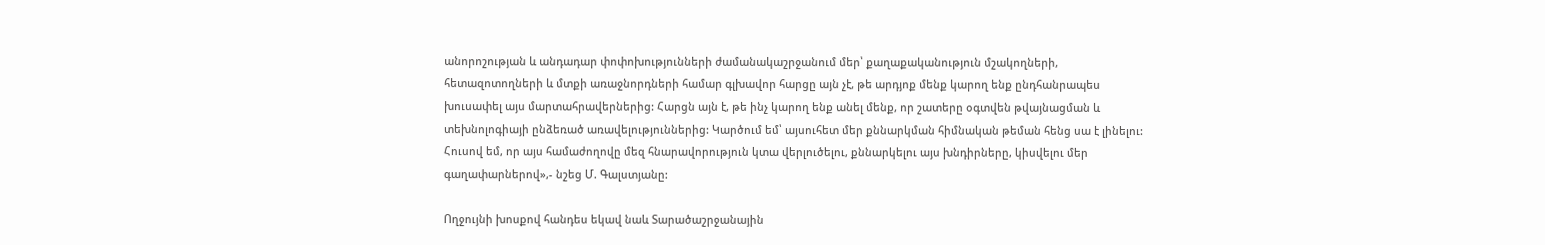անորոշության և անդադար փոփոխությունների ժամանակաշրջանում մեր՝ քաղաքականություն մշակողների, հետազոտողների և մտքի առաջնորդների համար գլխավոր հարցը այն չէ, թե արդյոք մենք կարող ենք ընդհանրապես խուսափել այս մարտահրավերներից: Հարցն այն է, թե ինչ կարող ենք անել մենք, որ շատերը օգտվեն թվայնացման և տեխնոլոգիայի ընձեռած առավելություններից: Կարծում եմ՝ այսուհետ մեր քննարկման հիմնական թեման հենց սա է լինելու: Հուսով եմ, որ այս համաժողովը մեզ հնարավորություն կտա վերլուծելու, քննարկելու այս խնդիրները, կիսվելու մեր գաղափարներով»,- նշեց Մ. Գալստյանը:

Ողջույնի խոսքով հանդես եկավ նաև Տարածաշրջանային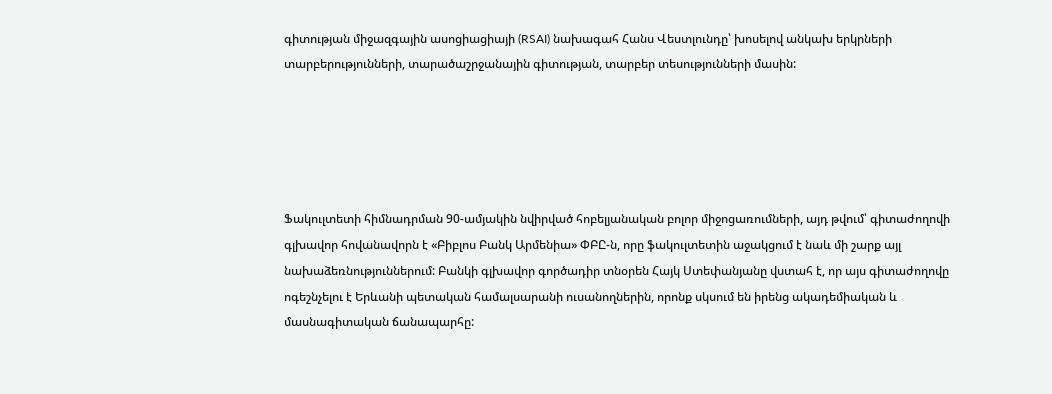գիտության միջազգային ասոցիացիայի (RSAI) նախագահ Հանս Վեստլունդը՝ խոսելով անկախ երկրների տարբերությունների, տարածաշրջանային գիտության, տարբեր տեսությունների մասին:





Ֆակուլտետի հիմնադրման 90-ամյակին նվիրված հոբելյանական բոլոր միջոցառումների, այդ թվում՝ գիտաժողովի գլխավոր հովանավորն է «Բիբլոս Բանկ Արմենիա» ՓԲԸ-ն, որը ֆակուլտետին աջակցում է նաև մի շարք այլ նախաձեռնություններում: Բանկի գլխավոր գործադիր տնօրեն Հայկ Ստեփանյանը վստահ է, որ այս գիտաժողովը ոգեշնչելու է Երևանի պետական համալսարանի ուսանողներին, որոնք սկսում են իրենց ակադեմիական և մասնագիտական ճանապարհը: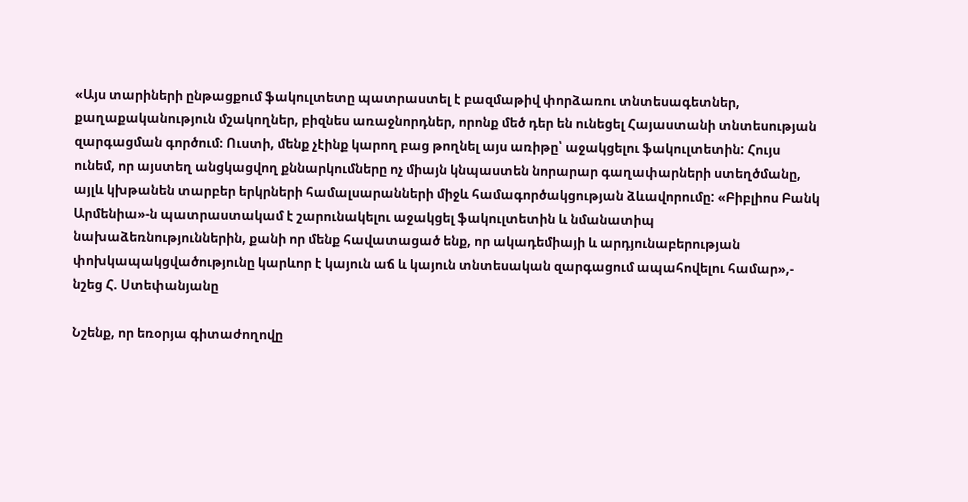«Այս տարիների ընթացքում ֆակուլտետը պատրաստել է բազմաթիվ փորձառու տնտեսագետներ, քաղաքականություն մշակողներ, բիզնես առաջնորդներ, որոնք մեծ դեր են ունեցել Հայաստանի տնտեսության զարգացման գործում։ Ուստի, մենք չէինք կարող բաց թողնել այս առիթը՝ աջակցելու ֆակուլտետին: Հույս ունեմ, որ այստեղ անցկացվող քննարկումները ոչ միայն կնպաստեն նորարար գաղափարների ստեղծմանը, այլև կխթանեն տարբեր երկրների համալսարանների միջև համագործակցության ձևավորումը: «Բիբլիոս Բանկ Արմենիա»-ն պատրաստակամ է շարունակելու աջակցել ֆակուլտետին և նմանատիպ նախաձեռնություններին, քանի որ մենք հավատացած ենք, որ ակադեմիայի և արդյունաբերության փոխկապակցվածությունը կարևոր է կայուն աճ և կայուն տնտեսական զարգացում ապահովելու համար»,- նշեց Հ. Ստեփանյանը

Նշենք, որ եռօրյա գիտաժողովը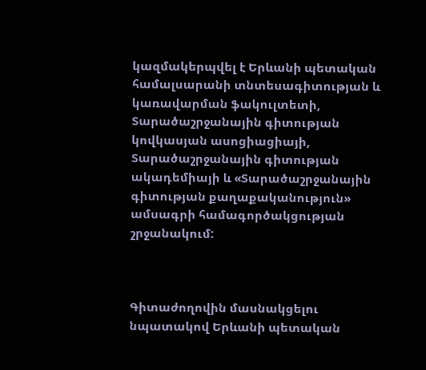կազմակերպվել է Երևանի պետական համալսարանի տնտեսագիտության և կառավարման ֆակուլտետի, Տարածաշրջանային գիտության կովկասյան ասոցիացիայի, Տարածաշրջանային գիտության ակադեմիայի և «Տարածաշրջանային գիտության քաղաքականություն» ամսագրի համագործակցության շրջանակում:



Գիտաժողովին մասնակցելու նպատակով Երևանի պետական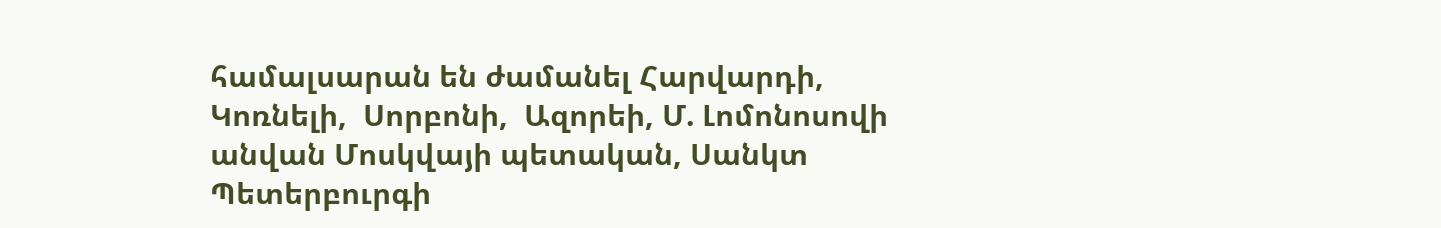համալսարան են ժամանել Հարվարդի, Կոռնելի,  Սորբոնի,  Ազորեի, Մ. Լոմոնոսովի անվան Մոսկվայի պետական, Սանկտ Պետերբուրգի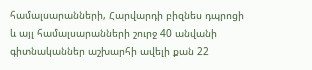համալսարանների, Հարվարդի բիզնես դպրոցի և այլ համալսարանների շուրջ 40 անվանի գիտնականներ աշխարհի ավելի քան 22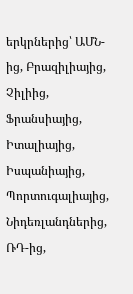երկրներից՝ ԱՄՆ-ից, Բրազիլիայից, Չիլիից, Ֆրանսիայից, Իտալիայից, Իսպանիայից, Պորտուգալիայից, Նիդեռլանդներից, ՌԴ-ից,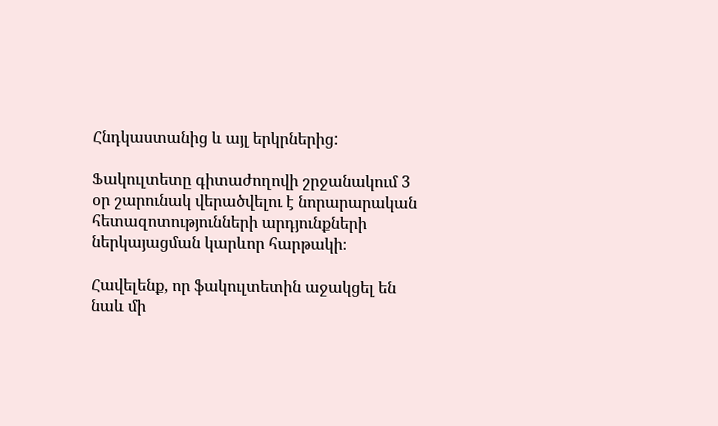Հնդկաստանից և այլ երկրներից:

Ֆակուլտետը գիտաժողովի շրջանակում 3 օր շարունակ վերածվելու է նորարարական հետազոտությունների արդյունքների ներկայացման կարևոր հարթակի։

Հավելենք, որ ֆակուլտետին աջակցել են նաև մի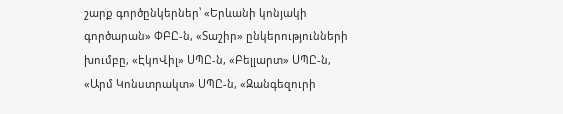շարք գործընկերներ՝ «Երևանի կոնյակի գործարան» ՓԲԸ-ն, «Տաշիր» ընկերությունների խումբը, «ԷկոՎիլ» ՍՊԸ-ն, «Բելլարտ» ՍՊԸ-ն, «Արմ Կոնստրակտ» ՍՊԸ-ն, «Զանգեզուրի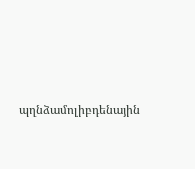պղնձամոլիբդենային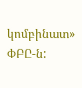կոմբինատ» ՓԲԸ-ն: